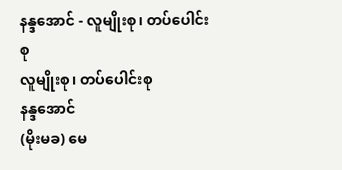နန္ဒအောင် - လူမျိုးစု၊ တပ်ပေါင်းစု
လူမျိုးစု၊ တပ်ပေါင်းစု
နန္ဒအောင်
(မိုးမခ) မေ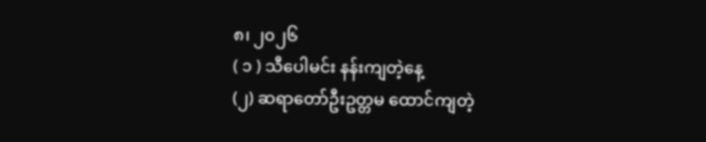၈၊ ၂၀၂၆
( ၁ ) သီပေါမင်း နန်းကျတဲ့နေ့
(၂) ဆရာတော်ဦးဥတ္တမ ထောင်ကျတဲ့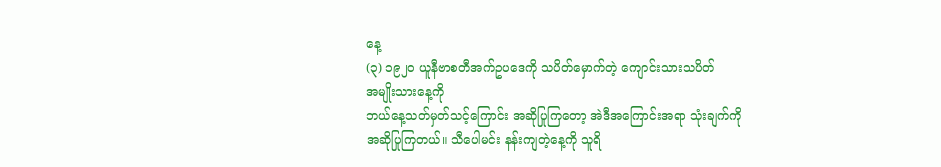နေ့
(၃) ၁၉၂၀ ယူနီဗာစတီအက်ဥပဒေကို သပိတ်မှောက်တဲ့ ကျောင်းသားသပိတ်
အမျိုးသားနေ့ကို
ဘယ်နေ့သတ်မှတ်သင့်ကြောင်း အဆိုပြုကြတော့ အဲဒီအကြောင်းအရာ သုံးချက်ကို
အဆိုပြုကြတယ်။ သီပေါမင်း နန်းကျတဲ့နေ့ကို သူရိ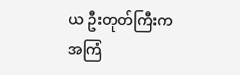ယ ဦးတုတ်ကြီးက အကြံ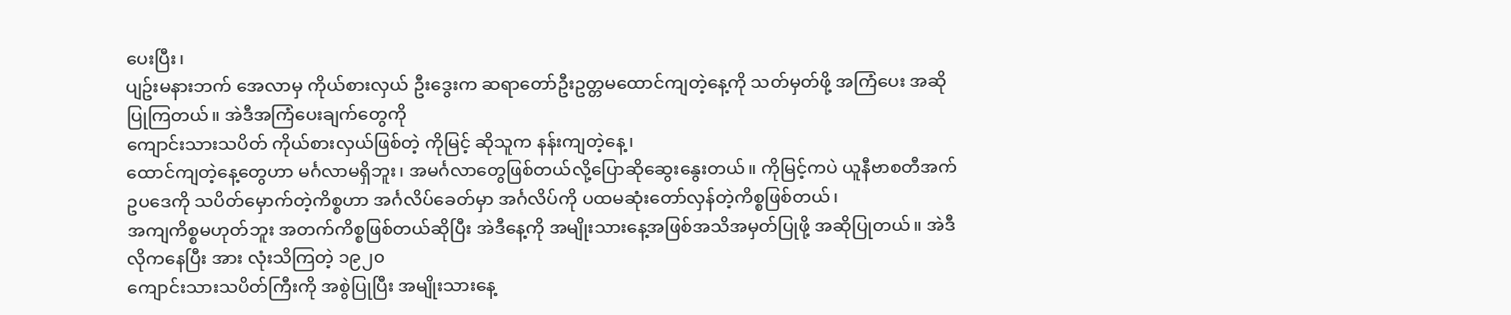ပေးပြီး၊
ပျဥ်းမနားဘက် အေလာမှ ကိုယ်စားလှယ် ဦးဒွေးက ဆရာတော်ဦးဥတ္တမထောင်ကျတဲ့နေ့ကို သတ်မှတ်ဖို့ အကြံပေး အဆိုပြုကြတယ်။ အဲဒီအကြံပေးချက်တွေကို
ကျောင်းသားသပိတ် ကိုယ်စားလှယ်ဖြစ်တဲ့ ကိုမြင့် ဆိုသူက နန်းကျတဲ့နေ့၊
ထောင်ကျတဲ့နေ့တွေဟာ မင်္ဂလာမရှိဘူး၊ အမင်္ဂလာတွေဖြစ်တယ်လို့ပြောဆိုဆွေးနွေးတယ်။ ကိုမြင့်ကပဲ ယူနီဗာစတီအက်ဥပဒေကို သပိတ်မှောက်တဲ့ကိစ္စဟာ အင်္ဂလိပ်ခေတ်မှာ အင်္ဂလိပ်ကို ပထမဆုံးတော်လှန်တဲ့ကိစ္စဖြစ်တယ်၊
အကျကိစ္စမဟုတ်ဘူး အတက်ကိစ္စဖြစ်တယ်ဆိုပြီး အဲဒီနေ့ကို အမျိုးသားနေ့အဖြစ်အသိအမှတ်ပြုဖို့ အဆိုပြုတယ်။ အဲဒီလိုကနေပြီး အား လုံးသိကြတဲ့ ၁၉၂၀
ကျောင်းသားသပိတ်ကြီးကို အစွဲပြုပြီး အမျိုးသားနေ့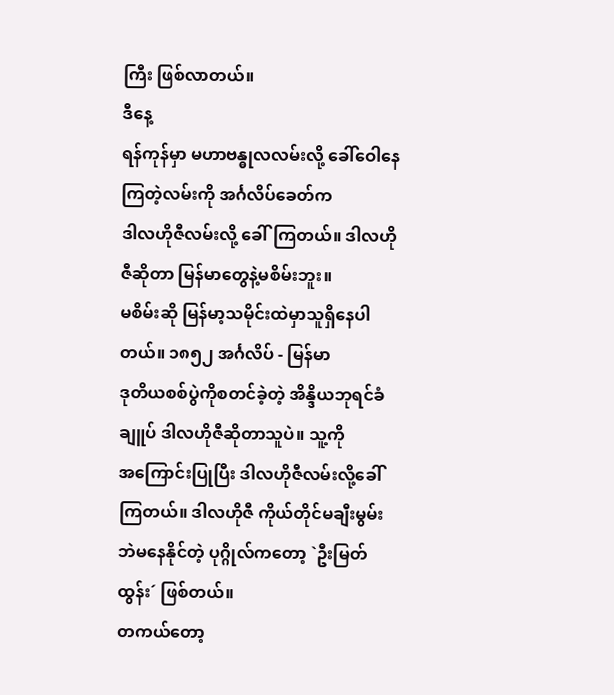ကြီး ဖြစ်လာတယ်။
ဒီနေ့
ရန်ကုန်မှာ မဟာဗန္ဓုလလမ်းလို့ ခေါ်ဝေါနေကြတဲ့လမ်းကို အင်္ဂလိပ်ခေတ်က
ဒါလဟိုဇီလမ်းလို့ ခေါ်ကြတယ်။ ဒါလဟိုဇီဆိုတာ မြန်မာတွေနဲ့မစိမ်းဘူး။
မစိမ်းဆို မြန်မာ့သမိုင်းထဲမှာသူရှိနေပါတယ်။ ၁၈၅၂ အင်္ဂလိပ် - မြန်မာ
ဒုတိယစစ်ပွဲကိုစတင်ခဲ့တဲ့ အိန္ဒိယဘုရင်ခံချူပ် ဒါလဟိုဇီဆိုတာသူပဲ။ သူ့ကို
အကြောင်းပြုပြီး ဒါလဟိုဇီလမ်းလို့ခေါ်ကြတယ်။ ဒါလဟိုဇီ ကိုယ်တိုင်မချီးမွမ်းဘဲမနေနိုင်တဲ့ ပုဂ္ဂိုလ်ကတော့ `ဦးမြတ်ထွန်း´ ဖြစ်တယ်။
တကယ်တော့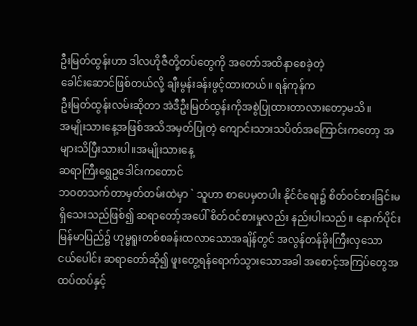ဦးမြတ်ထွန်းဟာ ဒါလဟိုဇီတို့တပ်တွေကို အတော်အထိနာစေခဲ့တဲ့
ခေါင်းဆောင်ဖြစ်တယ်လို့ ချီးမွန်းခန်းဖွင့်ထားတယ်။ ရန်ကုန်က
ဦးမြတ်ထွန်းလမ်းဆိုတာ အဲဒီဦးမြတ်ထွန်းကိုအစွဲပြုထားတာလားတော့မသိ။
အမျိုးသားနေ့အဖြစ်အသိအမှတ်ပြုတဲ့ ကျောင်းသားသပိတ်အကြောင်းကတော့ အများသိပြီးသားပါ။အမျိုးသားနေ့
ဆရာကြီးရွှေဥဒေါင်းကတောင်
ဘဝတသက်တာမှတ်တမ်းထဲမှာ ` သူဟာ စာပေမှတပါး နိုင်ငံရေး၌ စိတ်ဝင်စားခြင်းမရှိသေးသည်ဖြစ်၍ ဆရာတော့်အပေါ် စိတ်ဝင်စားမှုလည်း နည်းပါးသည်။ နောက်ပိုင်း
မြန်မာပြည်၌ ဟုမ္မရူးတစ်စခန်းထလာသောအချိန်တွင် အလွန်တန်ခိုးကြီးလှသော
ငယ်ပေါင်း ဆရာတော်ဆို၍ ဖူးတွေ့ရန်ရောက်သွားသောအခါ အစောင့်အကြပ်တွေအထပ်ထပ်နှင့်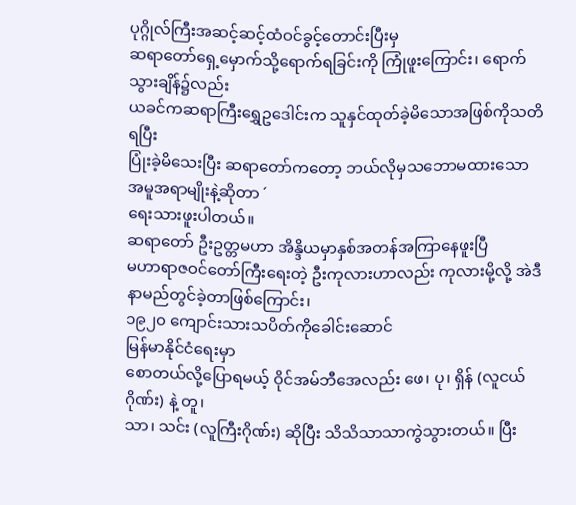ပုဂ္ဂိုလ်ကြီးအဆင့်ဆင့်ထံဝင်ခွင့်တောင်းပြီးမှ
ဆရာတော်ရှေ့မှောက်သို့ရောက်ရခြင်းကို ကြုံဖူးကြောင်း၊ ရောက်သွားချိန်၌လည်း
ယခင်ကဆရာကြီးရွှေဥဒေါင်းက သူနှင်ထုတ်ခဲ့မိသောအဖြစ်ကိုသတိရပြီး
ပြုံးခဲ့မိသေးပြီး ဆရာတော်ကတော့ ဘယ်လိုမှသဘောမထားသော အမူအရာမျိုးနဲ့ဆိုတာ ´
ရေးသားဖူးပါတယ်။
ဆရာတော် ဦးဥတ္တမဟာ အိန္ဒိယမှာနှစ်အတန်အကြာနေဖူးပြီ
မဟာရာဇဝင်တော်ကြီးရေးတဲ့ ဦးကုလားဟာလည်း ကုလားမို့လို့ အဲဒီနာမည်တွင်ခဲ့တာဖြစ်ကြောင်း၊
၁၉၂၀ ကျောင်းသားသပိတ်ကိုခေါင်းဆောင်
မြန်မာနိုင်ငံရေးမှာ
စောတယ်လို့ပြောရမယ့် ဝိုင်အမ်ဘီအေလည်း ဖေ၊ ပု၊ ရှိန် (လူငယ်ဂိုဏ်း) နဲ့ တူ၊
သာ၊ သင်း (လူကြီးဂိုဏ်း) ဆိုပြီး သိသိသာသာကွဲသွားတယ်။ ပြီး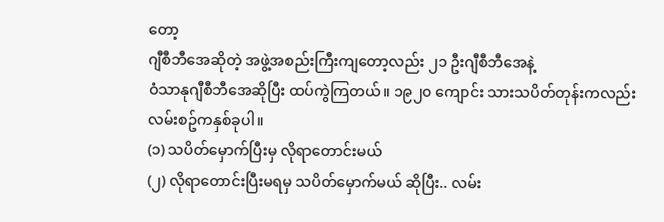တော့
ဂျီစီဘီအေဆိုတဲ့ အဖွဲ့အစည်းကြီးကျတော့လည်း ၂၁ ဦးဂျီစီဘီအေနဲ့
ဝံသာနုဂျီစီဘီအေဆိုပြီး ထပ်ကွဲကြတယ်။ ၁၉၂၀ ကျောင်း သားသပိတ်တုန်းကလည်း
လမ်းစဥ်ကနှစ်ခုပါ။
(၁) သပိတ်မှောက်ပြီးမှ လိုရာတောင်းမယ်
(၂) လိုရာတောင်းပြီးမရမှ သပိတ်မှောက်မယ် ဆိုပြီး.. လမ်း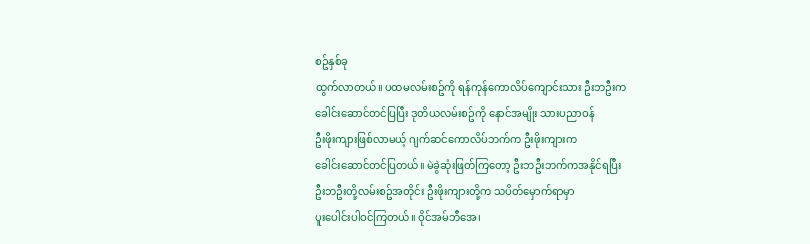စဥ်နှစ်ခု
ထွက်လာတယ်။ ပထမလမ်းစဥ်ကို ရန်ကုန်ကောလိပ်ကျောင်းသား ဦးဘဦးက
ခေါင်းဆောင်တင်ပြပြီး ဒုတိယလမ်းစဥ်ကို နောင်အမျိုး သားပညာဝန်
ဦးဖိုးကျားဖြစ်လာမယ့် ဂျက်ဆင်ကောလိပ်ဘက်က ဦးဖိုးကျားက
ခေါင်းဆောင်တင်ပြတယ်။ မဲခွဲဆုံးဖြတ်ကြတော့ ဦးဘဦးဘက်ကအနိုင်ရပြီး
ဦးဘဦးတို့လမ်းစဥ်အတိုင်း ဦးဖိုးကျားတို့က သပိတ်မှောက်ရာမှာ
ပူးပေါင်းပါဝင်ကြတယ်။ ဝိုင်အမ်ဘီအေ၊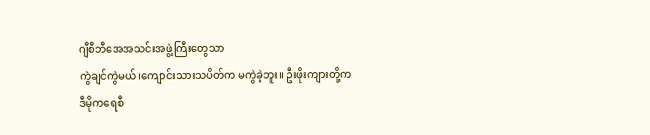ဂျီစီဘီအေအသင်းအဖွဲ့ကြီးတွေသာ
ကွဲချင်ကွဲမယ်၊ကျောင်းသားသပိတ်က မကွဲခဲ့ဘူး။ ဦးဖိုးကျားတို့က
ဒီမိုကရေစီ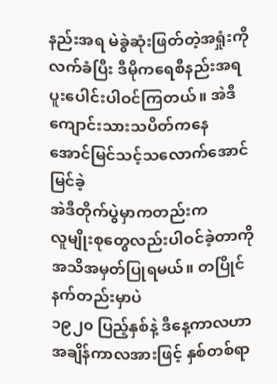နည်းအရ မဲခွဲဆုံးဖြတ်တဲ့အရှုံးကိုလက်ခံပြီး ဒီမိုကရေစီနည်းအရ
ပူးပေါင်းပါဝင်ကြတယ်။ အဲဒီကျောင်းသားသပိတ်ကနေ
အောင်မြင်သင့်သလောက်အောင်မြင်ခဲ့
အဲဒီတိုက်ပွဲမှာကတည်းက
လူမျိုးစုတွေလည်းပါဝင်ခဲ့တာကို အသိအမှတ်ပြုရမယ်။ တပြိုင်နက်တည်းမှာပဲ
၁၉၂၀ ပြည့်နှစ်နဲ့ ဒီနေ့ကာလဟာ အချိန်ကာလအားဖြင့် နှစ်တစ်ရာ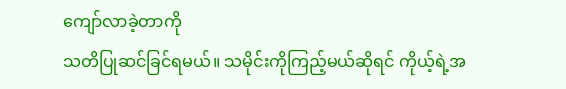ကျော်လာခဲ့တာကို
သတိပြုဆင်ခြင်ရမယ်။ သမိုင်းကိုကြည့်မယ်ဆိုရင် ကိုယ့်ရဲ့အ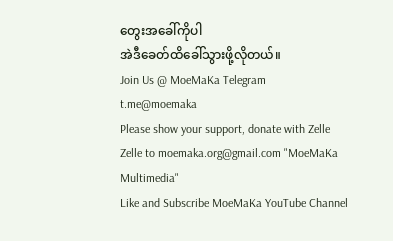တွေးအခေါ်ကိုပါ
အဲဒီခေတ်ထိခေါ်သွားဖို့လိုတယ်။
Join Us @ MoeMaKa Telegram
t.me@moemaka
Please show your support, donate with Zelle
Zelle to moemaka.org@gmail.com "MoeMaKa Multimedia"
Like and Subscribe MoeMaKa YouTube Channel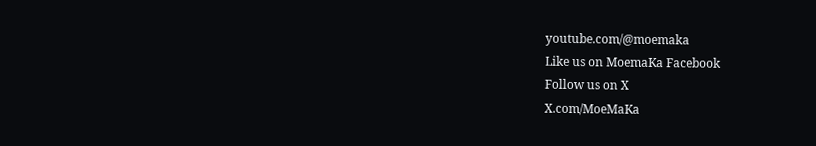youtube.com/@moemaka
Like us on MoemaKa Facebook
Follow us on X
X.com/MoeMaKa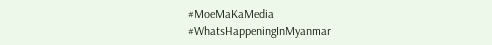#MoeMaKaMedia
#WhatsHappeningInMyanmar